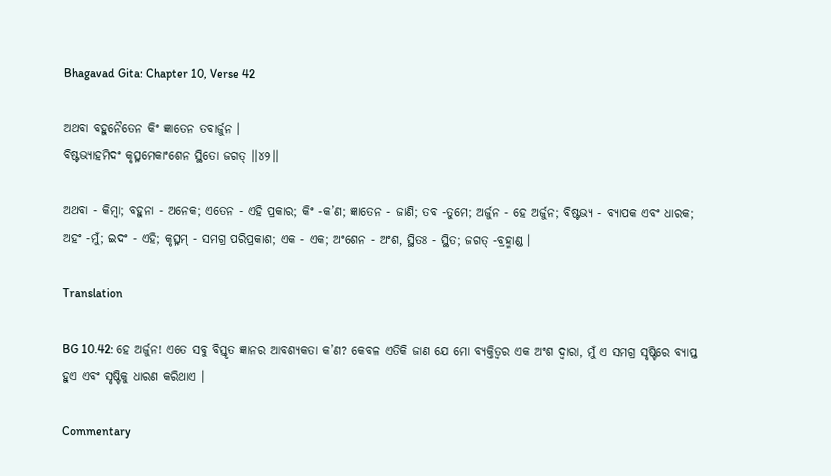Bhagavad Gita: Chapter 10, Verse 42

ଅଥବା ବହୁନୈତେନ କିଂ ଜ୍ଞାତେନ ତବାର୍ଜୁନ ।
ବିଷ୍ଟଭ୍ୟାହମିଦଂ କୃତ୍ସ୍ନମେକାଂଶେନ ସ୍ଥିତୋ ଜଗତ୍ ।।୪୨।।

ଅଥବା - କିମ୍ବା; ବହୁନା - ଅନେକ; ଏତେନ - ଏହି ପ୍ରକାର; କିଂ -କ’ଣ; ଜ୍ଞାତେନ - ଜାଣି; ତବ -ତୁମେ; ଅର୍ଜୁନ - ହେ ଅର୍ଜୁନ; ବିଷ୍ଟଭ୍ୟ - ବ୍ୟାପକ ଏବଂ ଧାରକ; ଅହଂ -ମୁଁ; ଇଦଂ - ଏହି; କୃତ୍ସ୍ନମ୍ - ସମଗ୍ର ପରିପ୍ରକାଶ; ଏକ - ଏକ; ଅଂଶେନ - ଅଂଶ, ସ୍ଥିତଃ - ସ୍ଥିତ; ଜଗତ୍ -ବ୍ରହ୍ମାଣ୍ଡ ।

Translation

BG 10.42: ହେ ଅର୍ଜୁନ! ଏତେ ସବୁ ବିସ୍ତୃତ ଜ୍ଞାନର ଆବଶ୍ୟକତା କ’ଣ? କେବଳ ଏତିକି ଜାଣ ଯେ ମୋ ବ୍ୟକ୍ତିତ୍ୱର ଏକ ଅଂଶ ଦ୍ୱାରା, ମୁଁ ଏ ସମଗ୍ର ସୃଷ୍ଟିରେ ବ୍ୟାପ୍ତ ହୁଏ ଏବଂ ସୃଷ୍ଟିକୁ ଧାରଣ କରିଥାଏ ।

Commentary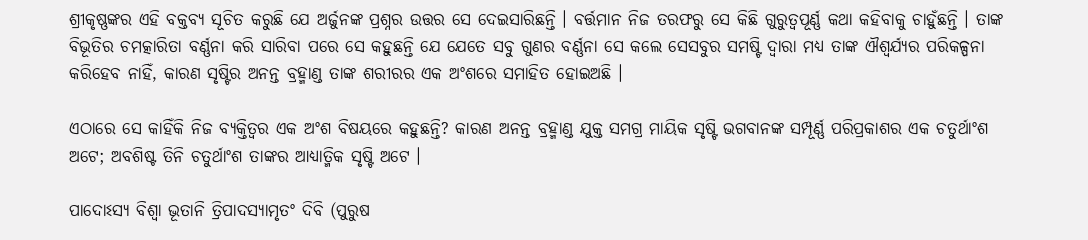ଶ୍ରୀକୃଷ୍ଣଙ୍କର ଏହି ବକ୍ତବ୍ୟ ସୂଚିତ କରୁଛି ଯେ ଅର୍ଜୁନଙ୍କ ପ୍ରଶ୍ନର ଉତ୍ତର ସେ ଦେଇସାରିଛନ୍ତି । ବର୍ତ୍ତମାନ ନିଜ ତରଫରୁ ସେ କିଛି ଗୁରୁତ୍ୱପୂର୍ଣ୍ଣ କଥା କହିବାକୁ ଚାହୁଁଛନ୍ତି । ତାଙ୍କ ବିଭୂତିର ଚମତ୍କାରିତା ବର୍ଣ୍ଣନା କରି ସାରିବା ପରେ ସେ କହୁଛନ୍ତି ଯେ ଯେତେ ସବୁ ଗୁଣର ବର୍ଣ୍ଣନା ସେ କଲେ ସେସବୁର ସମଷ୍ଟି ଦ୍ୱାରା ମଧ୍ୟ ତାଙ୍କ ଐଶ୍ୱର୍ଯ୍ୟର ପରିକଳ୍ପନା କରିହେବ ନାହିଁ, କାରଣ ସୃଷ୍ଟିର ଅନନ୍ତ ବ୍ରହ୍ମାଣ୍ଡ ତାଙ୍କ ଶରୀରର ଏକ ଅଂଶରେ ସମାହିତ ହୋଇଅଛି ।

ଏଠାରେ ସେ କାହିଁକି ନିଜ ବ୍ୟକ୍ତିତ୍ୱର ଏକ ଅଂଶ ବିଷୟରେ କହୁଛନ୍ତି? କାରଣ ଅନନ୍ତ ବ୍ରହ୍ମାଣ୍ଡ ଯୁକ୍ତ ସମଗ୍ର ମାୟିକ ସୃଷ୍ଟି ଭଗବାନଙ୍କ ସମ୍ପୂର୍ଣ୍ଣ ପରିପ୍ରକାଶର ଏକ ଚତୁର୍ଥାଂଶ ଅଟେ; ଅବଶିଷ୍ଟ ତିନି ଚତୁର୍ଥାଂଶ ତାଙ୍କର ଆଧ୍ୟାତ୍ମିକ ସୃଷ୍ଟି ଅଟେ ।

ପାଦୋଽସ୍ୟ ବିଶ୍ୱା ଭୂତାନି ତ୍ରିପାଦସ୍ୟାମୃତଂ ଦିବି (ପୁରୁଷ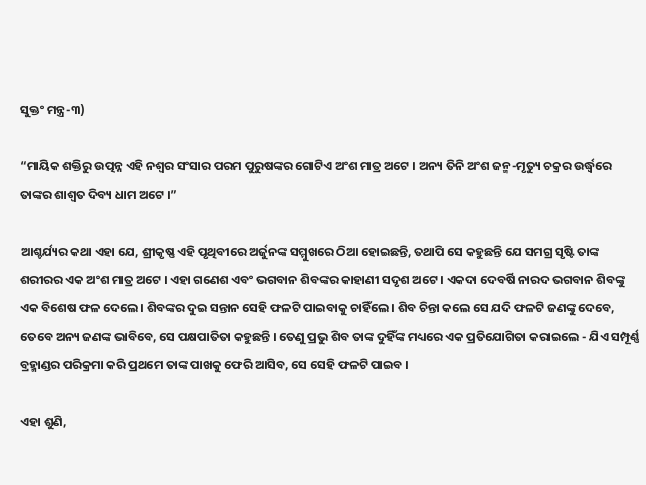ସୁକ୍ତଂ ମନ୍ତ୍ର-୩)

“ମାୟିକ ଶକ୍ତିରୁ ଉତ୍ପନ୍ନ ଏହି ନଶ୍ୱର ସଂସାର ପରମ ପୁରୁଷଙ୍କର ଗୋଟିଏ ଅଂଶ ମାତ୍ର ଅଟେ । ଅନ୍ୟ ତିନି ଅଂଶ ଜନ୍ମ-ମୃତ୍ୟୁ ଚକ୍ରର ଉର୍ଦ୍ଧ୍ୱରେ ତାଙ୍କର ଶାଶ୍ୱତ ଦିବ୍ୟ ଧାମ ଅଟେ ।”

ଆଶ୍ଚର୍ଯ୍ୟର କଥା ଏହା ଯେ, ଶ୍ରୀକୃଷ୍ଣ ଏହି ପୃଥିବୀରେ ଅର୍ଜୁନଙ୍କ ସମ୍ମୁଖରେ ଠିଆ ହୋଇଛନ୍ତି, ତଥାପି ସେ କହୁଛନ୍ତି ଯେ ସମଗ୍ର ସୃଷ୍ଟି ତାଙ୍କ ଶରୀରର ଏକ ଅଂଶ ମାତ୍ର ଅଟେ । ଏହା ଗଣେଶ ଏବଂ ଭଗବାନ ଶିବଙ୍କର କାହାଣୀ ସଦୃଶ ଅଟେ । ଏକଦା ଦେବର୍ଷି ନାରଦ ଭଗବାନ ଶିବଙ୍କୁ ଏକ ବିଶେଷ ଫଳ ଦେଲେ । ଶିବଙ୍କର ଦୁଇ ସନ୍ତାନ ସେହି ଫଳଟି ପାଇବାକୁ ଚାହିଁଲେ । ଶିବ ଚିନ୍ତା କଲେ ସେ ଯଦି ଫଳଟି ଜଣଙ୍କୁ ଦେବେ, ତେବେ ଅନ୍ୟ ଜଣଙ୍କ ଭାବିବେ, ସେ ପକ୍ଷପାତିତା କହୁଛନ୍ତି । ତେଣୁ ପ୍ରଭୁ ଶିବ ତାଙ୍କ ଦୁହିଁଙ୍କ ମଧ୍ୟରେ ଏକ ପ୍ରତିଯୋଗିତା କରାଇଲେ - ଯିଏ ସମ୍ପୂର୍ଣ୍ଣ ବ୍ରହ୍ମାଣ୍ଡର ପରିକ୍ରମା କରି ପ୍ରଥମେ ତାଙ୍କ ପାଖକୁ ଫେରି ଆସିବ, ସେ ସେହି ଫଳଟି ପାଇବ ।

ଏହା ଶୁଣି,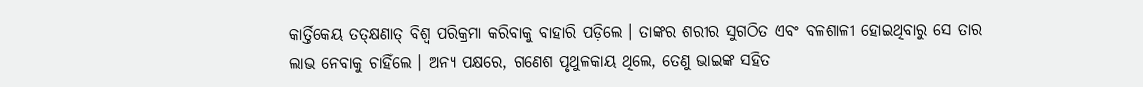କାର୍ତ୍ତିକେୟ ତତ୍‌କ୍ଷଣାତ୍ ବିଶ୍ୱ ପରିକ୍ରମା କରିବାକୁ ବାହାରି ପଡ଼ିଲେ । ତାଙ୍କର ଶରୀର ସୁଗଠିତ ଏବଂ ବଳଶାଳୀ ହୋଇଥିବାରୁ ସେ ତାର ଲାଭ ନେବାକୁ ଚାହିଁଲେ । ଅନ୍ୟ ପକ୍ଷରେ, ଗଣେଶ ପୃଥୁଳକାୟ ଥିଲେ, ତେଣୁ ଭାଇଙ୍କ ସହିତ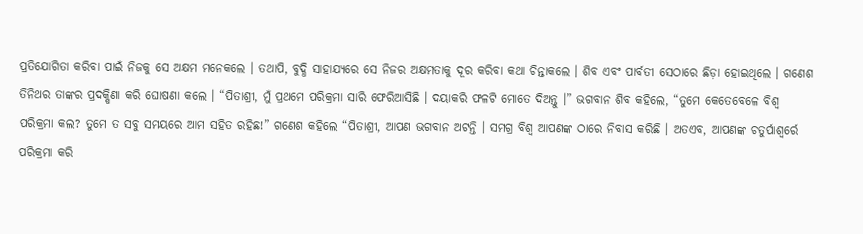ପ୍ରତିଯୋଗିତା କରିବା ପାଇଁ ନିଜକୁ ସେ ଅକ୍ଷମ ମନେକଲେ । ତଥାପି, ବୁଦ୍ଧି ସାହାଯ୍ୟରେ ସେ ନିଜର ଅକ୍ଷମତାକୁ ଦୂର କରିବା କଥା ଚିନ୍ତାକଲେ । ଶିବ ଏବଂ ପାର୍ବତୀ ସେଠାରେ ଛିଡ଼ା ହୋଇଥିଲେ । ଗଣେଶ ତିନିଥର ତାଙ୍କର ପ୍ରଦକ୍ଷିଣା କରି ଘୋଷଣା କଲେ । “ପିତାଶ୍ରୀ, ମୁଁ ପ୍ରଥମେ ପରିକ୍ରମା ସାରି ଫେରିଆସିଛି । ଦୟାକରି ଫଳଟି ମୋତେ ଦିଅନ୍ତୁ ।” ଭଗବାନ ଶିବ କହିଲେ, “ତୁମେ କେତେବେଳେ ବିଶ୍ୱ ପରିକ୍ରମା କଲ? ତୁମେ ତ ସବୁ ସମୟରେ ଆମ ସହିତ ରହିଛ!” ଗଣେଶ କହିଲେ “ପିତାଶ୍ରୀ, ଆପଣ ଭଗବାନ ଅଟନ୍ତି । ସମଗ୍ର ବିଶ୍ୱ ଆପଣଙ୍କ ଠାରେ ନିବାସ କରିଛି । ଅତଏବ, ଆପଣଙ୍କ ଚତୁର୍ପାଶ୍ୱର୍ରେ ପରିକ୍ରମା କରି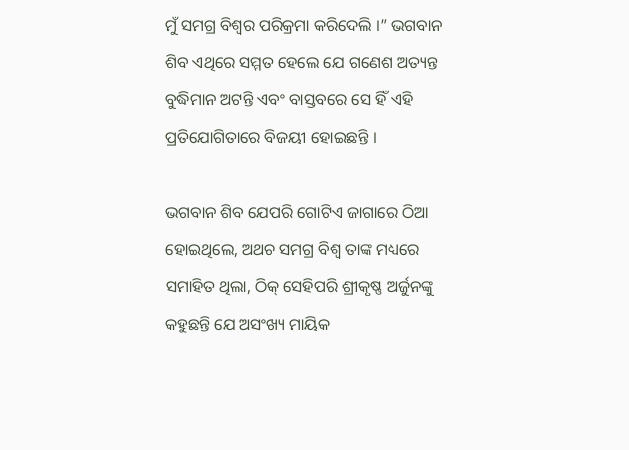ମୁଁ ସମଗ୍ର ବିଶ୍ୱର ପରିକ୍ରମା କରିଦେଲି ।” ଭଗବାନ ଶିବ ଏଥିରେ ସମ୍ମତ ହେଲେ ଯେ ଗଣେଶ ଅତ୍ୟନ୍ତ ବୁଦ୍ଧିମାନ ଅଟନ୍ତି ଏବଂ ବାସ୍ତବରେ ସେ ହିଁ ଏହି ପ୍ରତିଯୋଗିତାରେ ବିଜୟୀ ହୋଇଛନ୍ତି ।

ଭଗବାନ ଶିବ ଯେପରି ଗୋଟିଏ ଜାଗାରେ ଠିଆ ହୋଇଥିଲେ, ଅଥଚ ସମଗ୍ର ବିଶ୍ୱ ତାଙ୍କ ମଧ୍ୟରେ ସମାହିତ ଥିଲା, ଠିକ୍ ସେହିପରି ଶ୍ରୀକୃଷ୍ଣ ଅର୍ଜୁନଙ୍କୁ କହୁଛନ୍ତି ଯେ ଅସଂଖ୍ୟ ମାୟିକ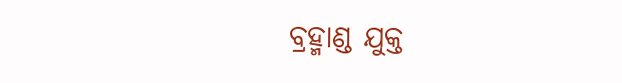ବ୍ରହ୍ମାଣ୍ଡ ଯୁକ୍ତ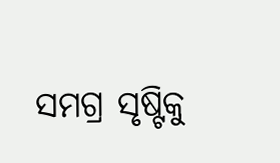ସମଗ୍ର ସୃଷ୍ଟିକୁ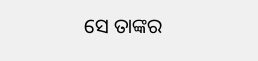ସେ ତାଙ୍କର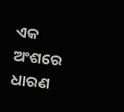ଏକ ଅଂଶରେ ଧାରଣ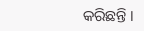କରିଛନ୍ତି ।